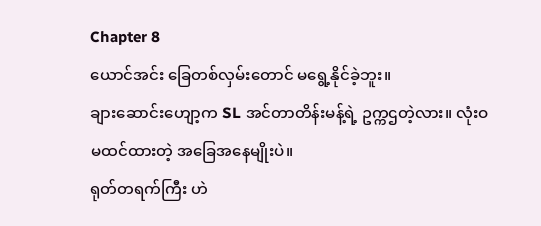Chapter 8
ယောင်အင်း ခြေတစ်လှမ်းတောင် မရွေ့နိုင်ခဲ့ဘူး။
ချားဆောင်းဟျော့က SL အင်တာတိန်းမန့်ရဲ့ ဥက္ကဌတဲ့လား။ လုံးဝမထင်ထားတဲ့ အခြေအနေမျိုးပဲ။
ရုတ်တရက်ကြီး ဟဲ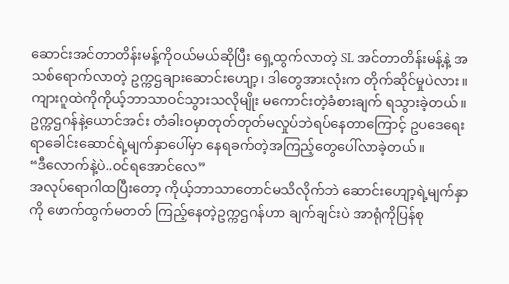ဆောင်းအင်တာတိန်းမန့်ကိုဝယ်မယ်ဆိုပြီး ရှေ့ထွက်လာတဲ့ SL အင်တာတိန်းမန့်နဲ့ အသစ်ရောက်လာတဲ့ ဥက္ကဌချားဆောင်းဟျော့၊ ဒါတွေအားလုံးက တိုက်ဆိုင်မှုပဲလား။
ကျားဂူထဲကိုကိုယ့်ဘာသာဝင်သွားသလိုမျိုး မကောင်းတဲ့ခံစားချက် ရသွားခဲ့တယ်။
ဥက္ကဌဂန်နဲ့ယောင်အင်း တံခါးဝမှာတုတ်တုတ်မလှုပ်ဘဲရပ်နေတာကြောင့် ဥပဒေရေးရာခေါင်းဆောင်ရဲ့မျက်နှာပေါ်မှာ နေရခက်တဲ့အကြည့်တွေပေါ်လာခဲ့တယ်။
“ဒီလောက်နဲ့ပဲ..ဝင်ရအောင်လေ”
အလုပ်ရောဂါထပြီးတော့ ကိုယ့်ဘာသာတောင်မသိလိုက်ဘဲ ဆောင်းဟျော့ရဲ့မျက်နှာကို ဖောက်ထွက်မတတ် ကြည့်နေတဲ့ဥက္ကဌဂန်ဟာ ချက်ချင်းပဲ အာရုံကိုပြန်စု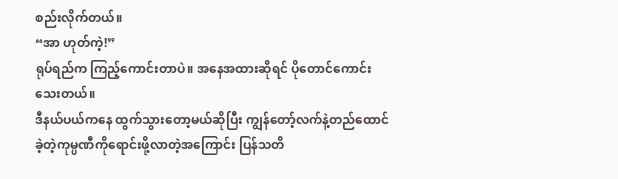စည်းလိုက်တယ်။
“အာ ဟုတ်ကဲ့!”
ရုပ်ရည်က ကြည့်ကောင်းတာပဲ။ အနေအထားဆိုရင် ပိုတောင်ကောင်းသေးတယ်။
ဒီနယ်ပယ်ကနေ ထွက်သွားတော့မယ်ဆိုပြီး ကျွန်တော့်လက်နဲ့တည်ထောင်ခဲ့တဲ့ကုမ္ပဏီကိုရောင်းဖို့လာတဲ့အကြောင်း ပြန်သတိ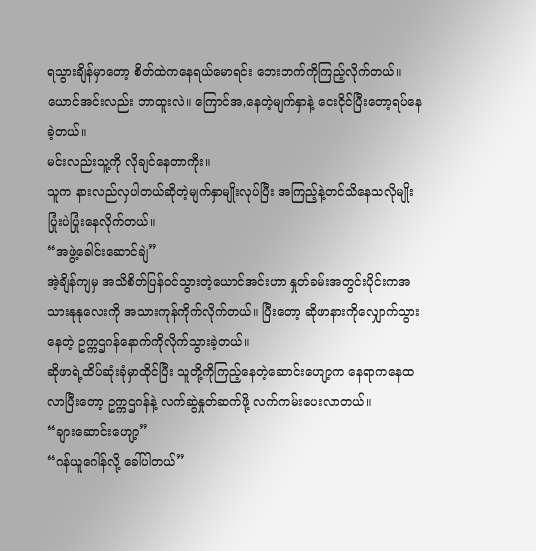ရသွားချိန်မှာတော့ စိတ်ထဲကနေရယ်မောရင်း ဘေးဘက်ကိုကြည့်လိုက်တယ်။
ယောင်အင်းလည်း ဘာထူးလဲ။ ကြောင်အ,နေတဲ့မျက်နှာနဲ့ ငေးငိုင်ပြီးတော့ရပ်နေခဲ့တယ်။
မင်းလည်းသူ့ကို လိုချင်နေတာကိုး။
သူက နားလည်လှပါတယ်ဆိုတဲ့မျက်နှာမျိုးလုပ်ပြီး အကြည့်နဲ့တင်သိနေသလိုမျိုး ပြုံးပဲပြုံးနေလိုက်တယ်။
“အဖွဲ့ခေါင်းဆောင်ချဲ”
အဲ့ချိန်ကျမှ အသိစိတ်ပြန်ဝင်သွားတဲ့ယောင်အင်းဟာ နှုတ်ခမ်းအတွင်းပိုင်းကအသားနုနုလေးကို အသားကုန်ကိုက်လိုက်တယ်။ ပြီးတော့ ဆိုဖာနားကိုလျှောက်သွားနေတဲ့ ဥက္ကဌဂန်နောက်ကိုလိုက်သွားခဲ့တယ်။
ဆိုဖာရဲ့ထိပ်ဆုံးခုံမှာထိုင်ပြီး သူတို့ကိုကြည့်နေတဲ့ဆောင်းဟျော့က နေရာကနေထလာပြီးတော့ ဥက္ကဌဂန်နဲ့ လက်ဆွဲနှုတ်ဆက်ဖို့ လက်ကမ်းပေးလာတယ်။
“ချားဆောင်းဟျော့”
“ဂန်ယူဂေါန်လို့ ခေါ်ပါတယ်”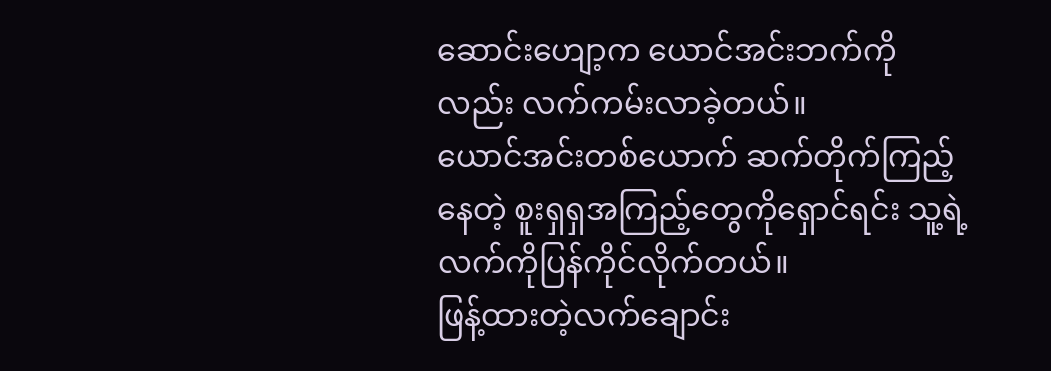ဆောင်းဟျော့က ယောင်အင်းဘက်ကိုလည်း လက်ကမ်းလာခဲ့တယ်။
ယောင်အင်းတစ်ယောက် ဆက်တိုက်ကြည့်နေတဲ့ စူးရှရှအကြည့်တွေကိုရှောင်ရင်း သူ့ရဲ့လက်ကိုပြန်ကိုင်လိုက်တယ်။
ဖြန့်ထားတဲ့လက်ချောင်း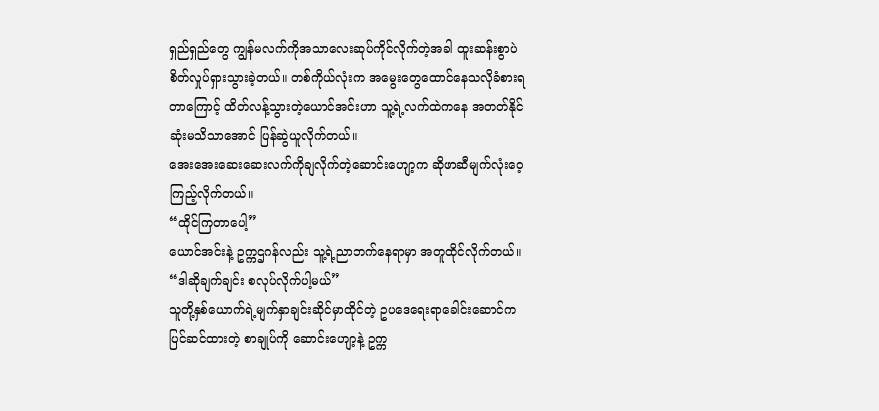ရှည်ရှည်တွေ ကျွန်မလက်ကိုအသာလေးဆုပ်ကိုင်လိုက်တဲ့အခါ ထူးဆန်းစွာပဲ စိတ်လှုပ်ရှားသွားခဲ့တယ်။ တစ်ကိုယ်လုံးက အမွေးတွေထောင်နေသလိုခံစားရတာကြောင့် ထိတ်လန့်သွားတဲ့ယောင်အင်းဟာ သူ့ရဲ့လက်ထဲကနေ အတတ်နိုင်ဆုံးမသိသာအောင် ပြန်ဆွဲယူလိုက်တယ်။
အေးအေးဆေးဆေးလက်ကိုချလိုက်တဲ့ဆောင်းဟျော့က ဆိုဖာဆီမျက်လုံးဝေ့ကြည့်လိုက်တယ်။
“ထိုင်ကြတာပေါ့”
ယောင်အင်းနဲ့ ဥက္ကဌဂန်လည်း သူ့ရဲ့ညာဘက်နေရာမှာ အတူထိုင်လိုက်တယ်။
“ဒါဆိုချက်ချင်း စလုပ်လိုက်ပါ့မယ်”
သူတို့နှစ်ယောက်ရဲ့မျက်နှာချင်းဆိုင်မှာထိုင်တဲ့ ဥပဒေရေးရာခေါင်းဆောင်က ပြင်ဆင်ထားတဲ့ စာချုပ်ကို ဆောင်းဟျော့နဲ့ ဥက္က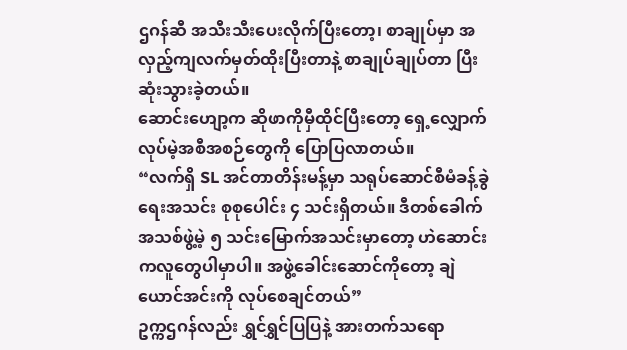ဌဂန်ဆီ အသီးသီးပေးလိုက်ပြီးတော့၊ စာချုပ်မှာ အလှည့်ကျလက်မှတ်ထိုးပြီးတာနဲ့ စာချုပ်ချုပ်တာ ပြီးဆုံးသွားခဲ့တယ်။
ဆောင်းဟျော့က ဆိုဖာကိုမှီထိုင်ပြီးတော့ ရှေ့လျှောက်လုပ်မဲ့အစီအစဉ်တွေကို ပြောပြလာတယ်။
“လက်ရှိ SL အင်တာတိန်းမန့်မှာ သရုပ်ဆောင်စီမံခန့်ခွဲရေးအသင်း စုစုပေါင်း ၄ သင်းရှိတယ်။ ဒီတစ်ခေါက် အသစ်ဖွဲ့မဲ့ ၅ သင်းမြောက်အသင်းမှာတော့ ဟဲဆောင်းကလူတွေပါမှာပါ။ အဖွဲ့ခေါင်းဆောင်ကိုတော့ ချဲယောင်အင်းကို လုပ်စေချင်တယ်”
ဥက္ကဌဂန်လည်း ရွှင်ရွှင်ပြပြနဲ့ အားတက်သရော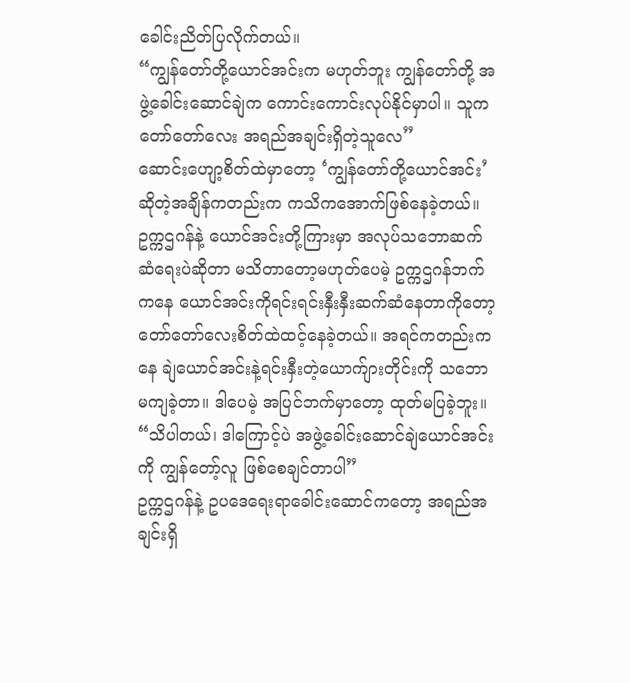ခေါင်းညိတ်ပြလိုက်တယ်။
“ကျွန်တော်တို့ယောင်အင်းက မဟုတ်ဘူး ကျွန်တော်တို့ အဖွဲ့ခေါင်းဆောင်ချဲက ကောင်းကောင်းလုပ်နိုင်မှာပါ။ သူက တော်တော်လေး အရည်အချင်းရှိတဲ့သူလေ”
ဆောင်းဟျော့စိတ်ထဲမှာတော့ ‘ကျွန်တော်တို့ယောင်အင်း’ ဆိုတဲ့အချိန်ကတည်းက ကသိကအောက်ဖြစ်နေခဲ့တယ်။
ဥက္ကဌဂန်နဲ့ ယောင်အင်းတို့ကြားမှာ အလုပ်သဘောဆက်ဆံရေးပဲဆိုတာ မသိတာတော့မဟုတ်ပေမဲ့ ဥက္ကဌဂန်ဘက်ကနေ ယောင်အင်းကိုရင်းရင်းနှီးနှီးဆက်ဆံနေတာကိုတော့ တော်တော်လေးစိတ်ထဲထင့်နေခဲ့တယ်။ အရင်ကတည်းကနေ ချဲယောင်အင်းနဲ့ရင်းနှီးတဲ့ယောက်ျားတိုင်းကို သဘောမကျခဲ့တာ။ ဒါပေမဲ့ အပြင်ဘက်မှာတော့ ထုတ်မပြခဲ့ဘူး။
“သိပါတယ်၊ ဒါကြောင့်ပဲ အဖွဲ့ခေါင်းဆောင်ချဲယောင်အင်းကို ကျွန်တော့်လူ ဖြစ်စေချင်တာပါ”
ဥက္ကဌဂန်နဲ့ ဥပဒေရေးရာခေါင်းဆောင်ကတော့ အရည်အချင်းရှိ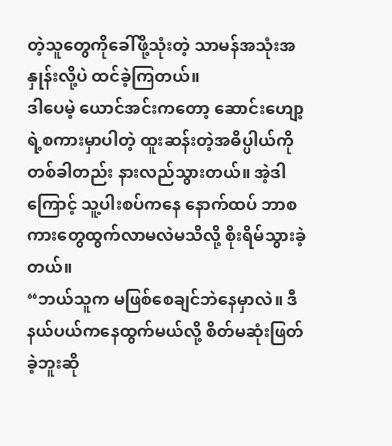တဲ့သူတွေကိုခေါ်ဖို့သုံးတဲ့ သာမန်အသုံးအနှုန်းလို့ပဲ ထင်ခဲ့ကြတယ်။
ဒါပေမဲ့ ယောင်အင်းကတော့ ဆောင်းဟျော့ရဲ့စကားမှာပါတဲ့ ထူးဆန်းတဲ့အဓိပ္ပါယ်ကို တစ်ခါတည်း နားလည်သွားတယ်။ အဲ့ဒါကြောင့် သူ့ပါးစပ်ကနေ နောက်ထပ် ဘာစကားတွေထွက်လာမလဲမသိလို့ စိုးရိမ်သွားခဲ့တယ်။
“ဘယ်သူက မဖြစ်စေချင်ဘဲနေမှာလဲ။ ဒီနယ်ပယ်ကနေထွက်မယ်လို့ စိတ်မဆုံးဖြတ်ခဲ့ဘူးဆို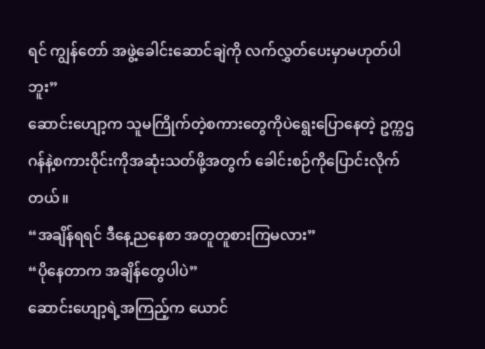ရင် ကျွန်တော် အဖွဲ့ခေါင်းဆောင်ချဲကို လက်လွှတ်ပေးမှာမဟုတ်ပါဘူး”
ဆောင်းဟျော့က သူမကြိုက်တဲ့စကားတွေကိုပဲရွေးပြောနေတဲ့ ဥက္ကဌဂန်နဲ့စကားဝိုင်းကိုအဆုံးသတ်ဖို့အတွက် ခေါင်းစဉ်ကိုပြောင်းလိုက်တယ်။
“အချိန်ရရင် ဒီနေ့ညနေစာ အတူတူစားကြမလား”
“ပိုနေတာက အချိန်တွေပါပဲ”
ဆောင်းဟျော့ရဲ့အကြည့်က ယောင်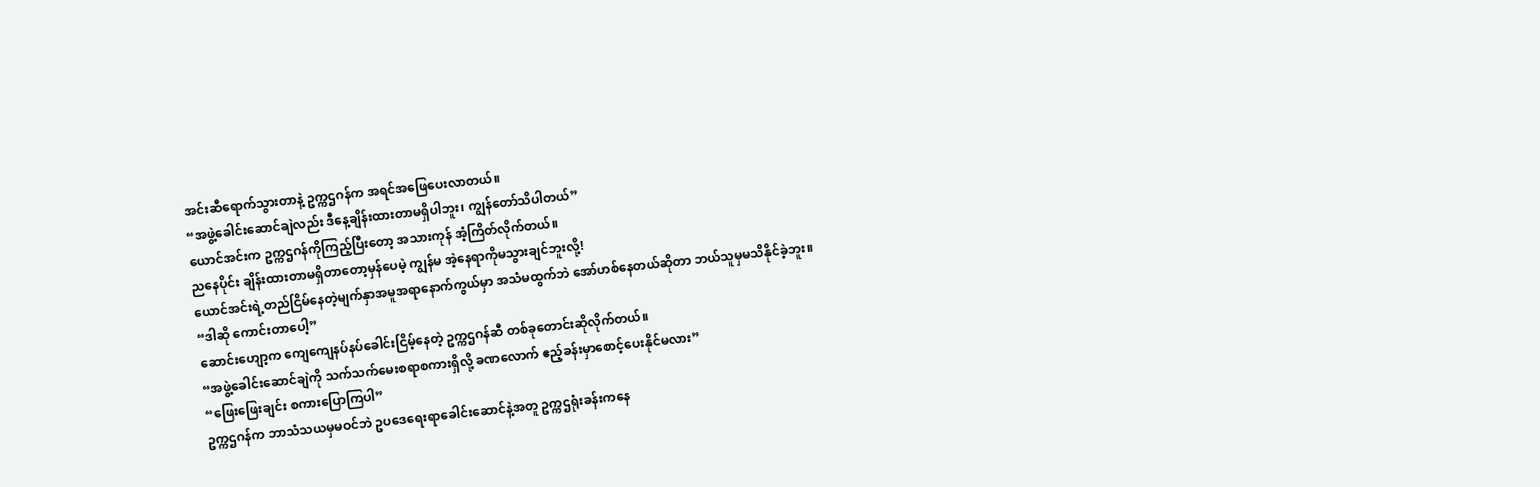အင်းဆီရောက်သွားတာနဲ့ ဥက္ကဌဂန်က အရင်အဖြေပေးလာတယ်။
“အဖွဲ့ခေါင်းဆောင်ချဲလည်း ဒီနေ့ချိန်းထားတာမရှိပါဘူး၊ ကျွန်တော်သိပါတယ်”
ယောင်အင်းက ဥက္ကဌဂန်ကိုကြည့်ပြီးတော့ အသားကုန် အံ့ကြိတ်လိုက်တယ်။
ညနေပိုင်း ချိန်းထားတာမရှိတာတော့မှန်ပေမဲ့ ကျွန်မ အဲ့နေရာကိုမသွားချင်ဘူးလို့!
ယောင်အင်းရဲ့တည်ငြိမ်နေတဲ့မျက်နှာအမူအရာနောက်ကွယ်မှာ အသံမထွက်ဘဲ အော်ဟစ်နေတယ်ဆိုတာ ဘယ်သူမှမသိနိုင်ခဲ့ဘူး။
“ဒါဆို ကောင်းတာပေါ့”
ဆောင်းဟျော့က ကျေကျေနပ်နပ်ခေါင်းငြိမ့်နေတဲ့ ဥက္ကဌဂန်ဆီ တစ်ခုတောင်းဆိုလိုက်တယ်။
“အဖွဲ့ခေါင်းဆောင်ချဲကို သက်သက်မေးစရာစကားရှိလို့ ခဏလောက် ဧည့်ခန်းမှာစောင့်ပေးနိုင်မလား”
“ဖြေးဖြေးချင်း စကားပြောကြပါ”
ဥက္ကဌဂန်က ဘာသံသယမှမဝင်ဘဲ ဥပဒေရေးရာခေါင်းဆောင်နဲ့အတူ ဥက္ကဌရုံးခန်းကနေ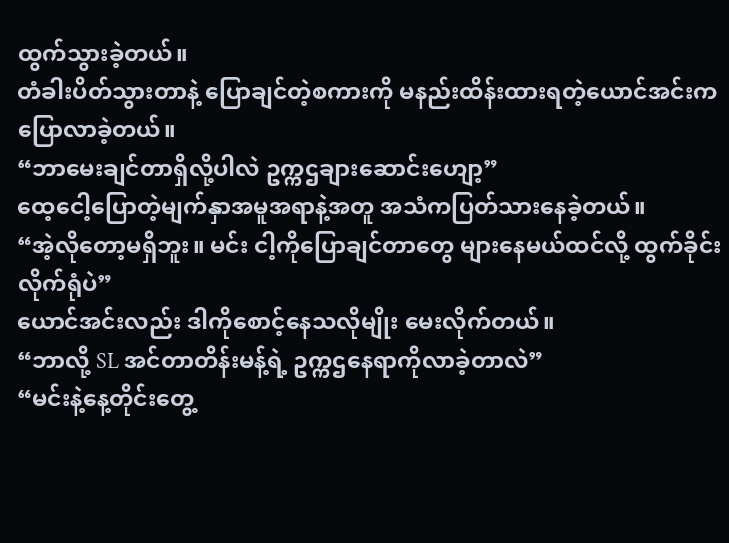ထွက်သွားခဲ့တယ်။
တံခါးပိတ်သွားတာနဲ့ ပြောချင်တဲ့စကားကို မနည်းထိန်းထားရတဲ့ယောင်အင်းက ပြောလာခဲ့တယ်။
“ဘာမေးချင်တာရှိလို့ပါလဲ ဥက္ကဌချားဆောင်းဟျော့”
ထေ့ငေါ့ပြောတဲ့မျက်နှာအမူအရာနဲ့အတူ အသံကပြတ်သားနေခဲ့တယ်။
“အဲ့လိုတော့မရှိဘူး။ မင်း ငါ့ကိုပြောချင်တာတွေ များနေမယ်ထင်လို့ ထွက်ခိုင်းလိုက်ရုံပဲ”
ယောင်အင်းလည်း ဒါကိုစောင့်နေသလိုမျိုး မေးလိုက်တယ်။
“ဘာလို့ SL အင်တာတိန်းမန့်ရဲ့ ဥက္ကဌနေရာကိုလာခဲ့တာလဲ”
“မင်းနဲ့နေ့တိုင်းတွေ့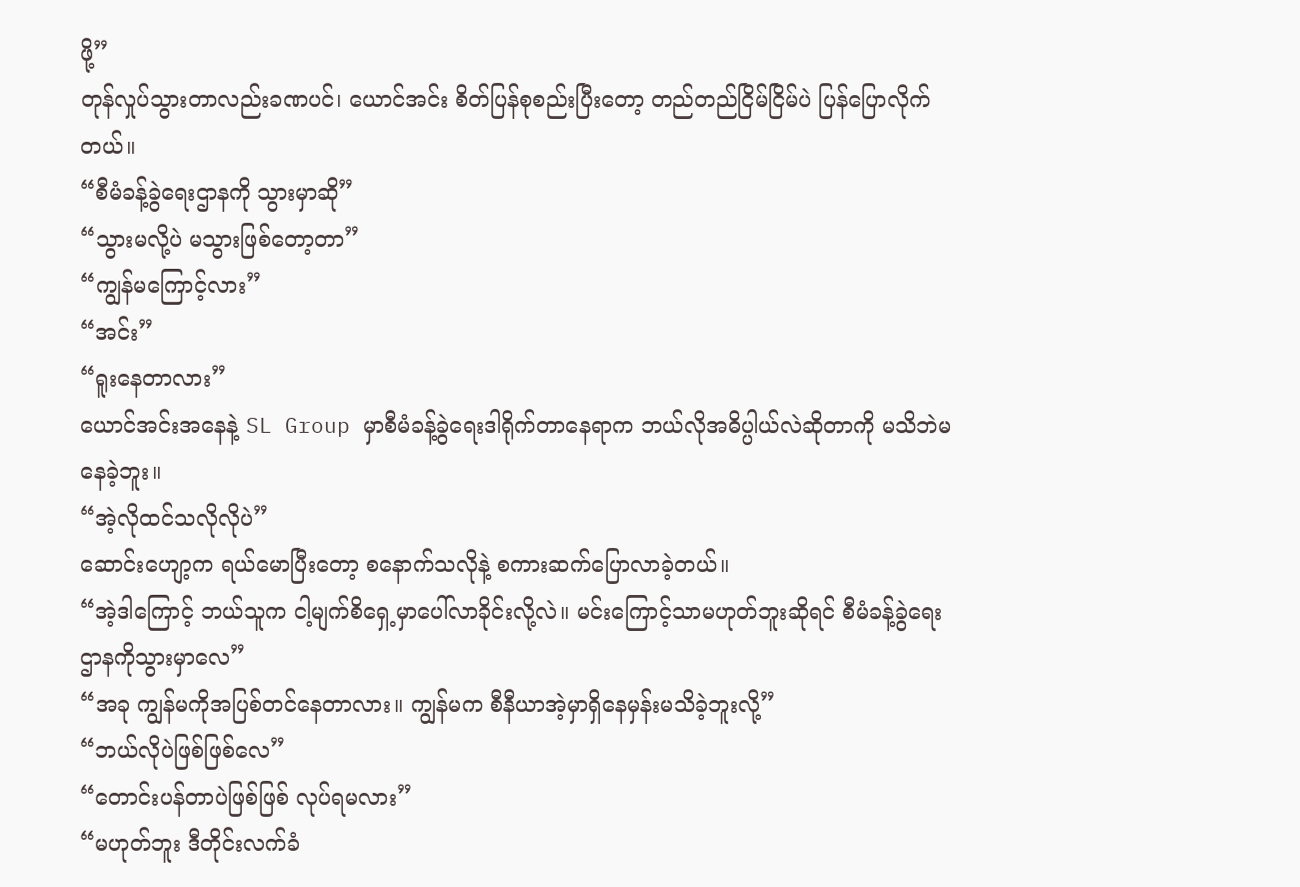ဖို့”
တုန်လှုပ်သွားတာလည်းခဏပင်၊ ယောင်အင်း စိတ်ပြန်စုစည်းပြီးတော့ တည်တည်ငြိမ်ငြိမ်ပဲ ပြန်ပြောလိုက်တယ်။
“စီမံခန့်ခွဲရေးဌာနကို သွားမှာဆို”
“သွားမလို့ပဲ မသွားဖြစ်တော့တာ”
“ကျွန်မကြောင့်လား”
“အင်း”
“ရူးနေတာလား”
ယောင်အင်းအနေနဲ့ SL Group မှာစီမံခန့်ခွဲရေးဒါရိုက်တာနေရာက ဘယ်လိုအဓိပ္ပါယ်လဲဆိုတာကို မသိဘဲမနေခဲ့ဘူး။
“အဲ့လိုထင်သလိုလိုပဲ”
ဆောင်းဟျော့က ရယ်မောပြီးတော့ စနောက်သလိုနဲ့ စကားဆက်ပြောလာခဲ့တယ်။
“အဲ့ဒါကြောင့် ဘယ်သူက ငါ့မျက်စိရှေ့မှာပေါ်လာခိုင်းလို့လဲ။ မင်းကြောင့်သာမဟုတ်ဘူးဆိုရင် စီမံခန့်ခွဲရေးဌာနကိုသွားမှာလေ”
“အခု ကျွန်မကိုအပြစ်တင်နေတာလား။ ကျွန်မက စီနီယာအဲ့မှာရှိနေမှန်းမသိခဲ့ဘူးလို့”
“ဘယ်လိုပဲဖြစ်ဖြစ်လေ”
“တောင်းပန်တာပဲဖြစ်ဖြစ် လုပ်ရမလား”
“မဟုတ်ဘူး ဒီတိုင်းလက်ခံ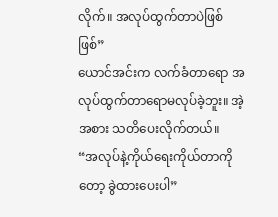လိုက်။ အလုပ်ထွက်တာပဲဖြစ်ဖြစ်”
ယောင်အင်းက လက်ခံတာရော အလုပ်ထွက်တာရောမလုပ်ခဲ့ဘူး။ အဲ့အစား သတိပေးလိုက်တယ်။
“အလုပ်နဲ့ကိုယ်ရေးကိုယ်တာကိုတော့ ခွဲထားပေးပါ”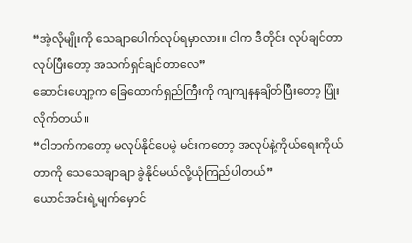“အဲ့လိုမျိုးကို သေချာပေါက်လုပ်ရမှာလား။ ငါက ဒီတိုင်း လုပ်ချင်တာလုပ်ပြီးတော့ အသက်ရှင်ချင်တာလေ”
ဆောင်းဟျော့က ခြေထောက်ရှည်ကြီးကို ကျကျနနချိတ်ပြီးတော့ ပြုံးလိုက်တယ်။
“ငါဘက်ကတော့ မလုပ်နိုင်ပေမဲ့ မင်းကတော့ အလုပ်နဲ့ကိုယ်ရေးကိုယ်တာကို သေသေချာချာ ခွဲနိုင်မယ်လို့ယုံကြည်ပါတယ်”
ယောင်အင်းရဲ့မျက်မှောင်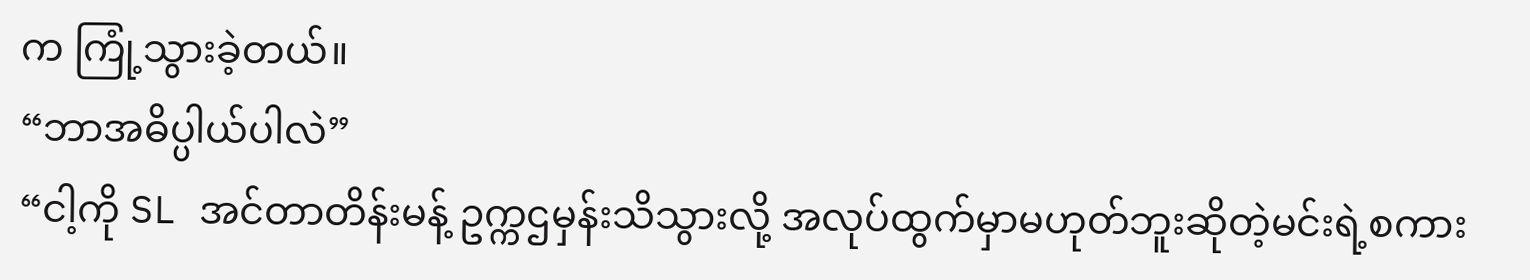က ကြုံ့သွားခဲ့တယ်။
“ဘာအဓိပ္ပါယ်ပါလဲ”
“ငါ့ကို SL အင်တာတိန်းမန့် ဥက္ကဌမှန်းသိသွားလို့ အလုပ်ထွက်မှာမဟုတ်ဘူးဆိုတဲ့မင်းရဲ့စကား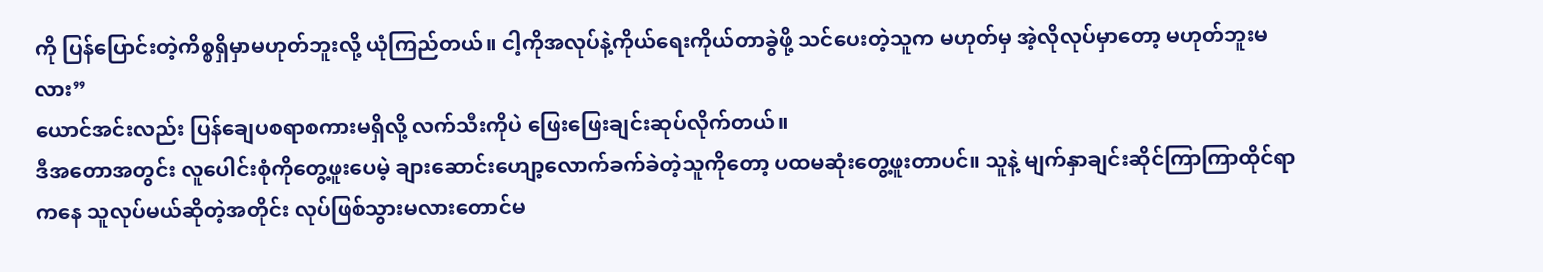ကို ပြန်ပြောင်းတဲ့ကိစ္စရှိမှာမဟုတ်ဘူးလို့ ယုံကြည်တယ်။ ငါ့ကိုအလုပ်နဲ့ကိုယ်ရေးကိုယ်တာခွဲဖို့ သင်ပေးတဲ့သူက မဟုတ်မှ အဲ့လိုလုပ်မှာတော့ မဟုတ်ဘူးမလား”
ယောင်အင်းလည်း ပြန်ချေပစရာစကားမရှိလို့ လက်သီးကိုပဲ ဖြေးဖြေးချင်းဆုပ်လိုက်တယ်။
ဒီအတောအတွင်း လူပေါင်းစုံကိုတွေ့ဖူးပေမဲ့ ချားဆောင်းဟျော့လောက်ခက်ခဲတဲ့သူကိုတော့ ပထမဆုံးတွေ့ဖူးတာပင်။ သူနဲ့ မျက်နှာချင်းဆိုင်ကြာကြာထိုင်ရာကနေ သူလုပ်မယ်ဆိုတဲ့အတိုင်း လုပ်ဖြစ်သွားမလားတောင်မ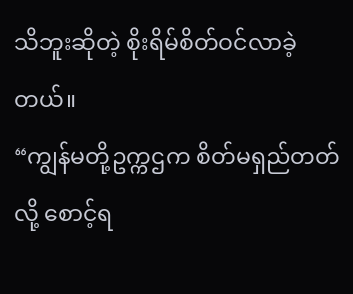သိဘူးဆိုတဲ့ စိုးရိမ်စိတ်ဝင်လာခဲ့တယ်။
“ကျွန်မတို့ဥက္ကဌက စိတ်မရှည်တတ်လို့ စောင့်ရ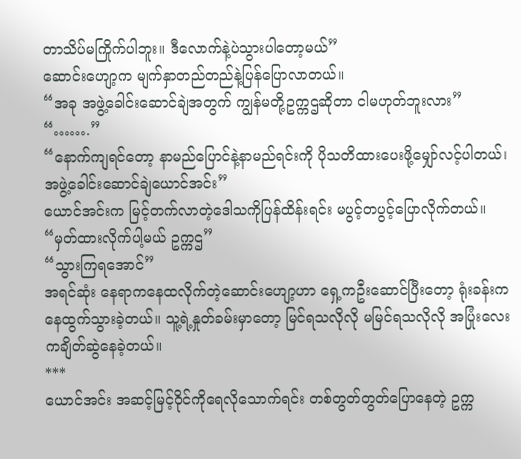တာသိပ်မကြိုက်ပါဘူး။ ဒီလောက်နဲ့ပဲသွားပါတော့မယ်”
ဆောင်းဟျော့က မျက်နှာတည်တည်နဲ့ပြန်ပြောလာတယ်။
“အခု အဖွဲ့ခေါင်းဆောင်ချဲအတွက် ကျွန်မတို့ဥက္ကဌဆိုတာ ငါမဟုတ်ဘူးလား”
“…….”
“နောက်ကျရင်တော့ နာမည်ပြောင်နဲ့နာမည်ရင်းကို ပိုသတိထားပေးဖို့မျှော်လင့်ပါတယ်၊ အဖွဲ့ခေါင်းဆောင်ချဲယောင်အင်း”
ယောင်အင်းက မြင့်တက်လာတဲ့ဒေါသကိုပြန်ထိန်းရင်း မပွင့်တပွင့်ပြောလိုက်တယ်။
“မှတ်ထားလိုက်ပါ့မယ် ဥက္ကဌ”
“သွားကြရအောင်”
အရင်ဆုံး နေရာကနေထလိုက်တဲ့ဆောင်းဟျော့ဟာ ရှေ့ကဦးဆောင်ပြီးတော့ ရုံးခန်းကနေထွက်သွားခဲ့တယ်။ သူ့ရဲ့နှုတ်ခမ်းမှာတော့ မြင်ရသလိုလို မမြင်ရသလိုလို အပြုံးလေးကချိတ်ဆွဲနေခဲ့တယ်။
***
ယောင်အင်း အဆင့်မြင့်ဝိုင်ကိုရေလိုသောက်ရင်း တစ်တွတ်တွတ်ပြောနေတဲ့ ဥက္က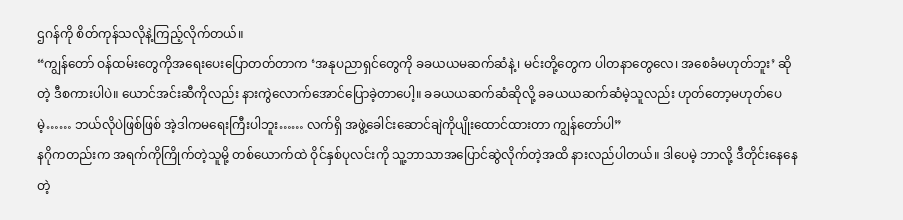ဌဂန်ကို စိတ်ကုန်သလိုနဲ့ကြည့်လိုက်တယ်။
“ကျွန်တော် ဝန်ထမ်းတွေကိုအရေးပေးပြောတတ်တာက ‘အနုပညာရှင်တွေကို ခခယယမဆက်ဆံနဲ့၊ မင်းတို့တွေက ပါတနာတွေလေ၊ အစေခံမဟုတ်ဘူး’ ဆိုတဲ့ ဒီစကားပါပဲ။ ယောင်အင်းဆီကိုလည်း နားကွဲလောက်အောင်ပြောခဲ့တာပေါ့။ ခခယယဆက်ဆံဆိုလို့ ခခယယဆက်ဆံမဲ့သူလည်း ဟုတ်တော့မဟုတ်ပေမဲ့…… ဘယ်လိုပဲဖြစ်ဖြစ် အဲ့ဒါကမရေးကြီးပါဘူး…… လက်ရှိ အဖွဲ့ခေါင်းဆောင်ချဲကိုပျိုးထောင်ထားတာ ကျွန်တော်ပါ”
နဂိုကတည်းက အရက်ကိုကြိုက်တဲ့သူမို့ တစ်ယောက်ထဲ ဝိုင်နှစ်ပုလင်းကို သူ့ဘာသာအပြောင်ဆွဲလိုက်တဲ့အထိ နားလည်ပါတယ်။ ဒါပေမဲ့ ဘာလို့ ဒီတိုင်းနေနေတဲ့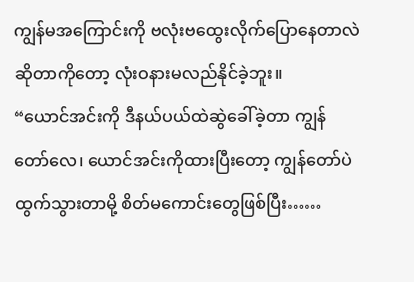ကျွန်မအကြောင်းကို ဗလုံးဗထွေးလိုက်ပြောနေတာလဲဆိုတာကိုတော့ လုံးဝနားမလည်နိုင်ခဲ့ဘူး။
“ယောင်အင်းကို ဒီနယ်ပယ်ထဲဆွဲခေါ်ခဲ့တာ ကျွန်တော်လေ၊ ယောင်အင်းကိုထားပြီးတော့ ကျွန်တော်ပဲထွက်သွားတာမို့ စိတ်မကောင်းတွေဖြစ်ပြီး……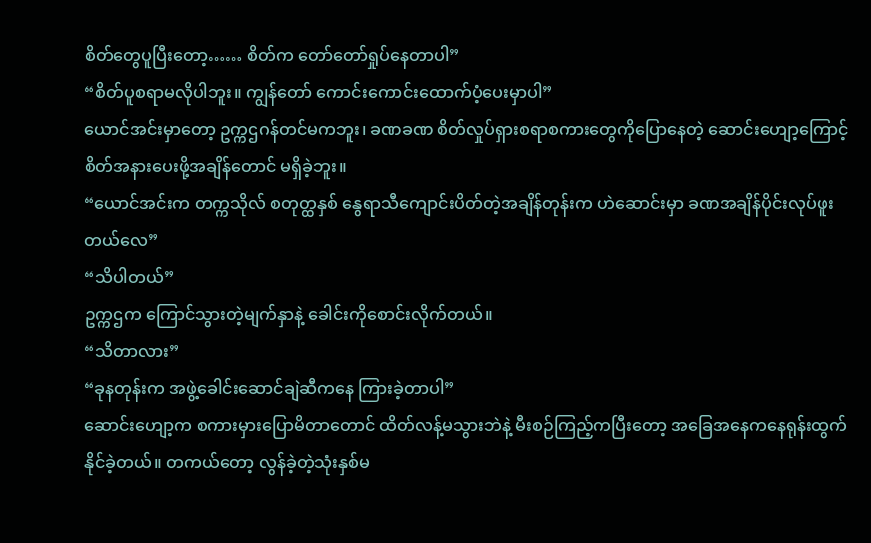စိတ်တွေပူပြီးတော့…… စိတ်က တော်တော်ရှုပ်နေတာပါ”
“စိတ်ပူစရာမလိုပါဘူး။ ကျွန်တော် ကောင်းကောင်းထောက်ပံ့ပေးမှာပါ”
ယောင်အင်းမှာတော့ ဥက္ကဌဂန်တင်မကဘူး၊ ခဏခဏ စိတ်လှုပ်ရှားစရာစကားတွေကိုပြောနေတဲ့ ဆောင်းဟျော့ကြောင့် စိတ်အနားပေးဖို့အချိန်တောင် မရှိခဲ့ဘူး။
“ယောင်အင်းက တက္ကသိုလ် စတုတ္ထနှစ် နွေရာသီကျောင်းပိတ်တဲ့အချိန်တုန်းက ဟဲဆောင်းမှာ ခဏအချိန်ပိုင်းလုပ်ဖူးတယ်လေ”
“သိပါတယ်”
ဥက္ကဌက ကြောင်သွားတဲ့မျက်နှာနဲ့ ခေါင်းကိုစောင်းလိုက်တယ်။
“သိတာလား”
“ခုနတုန်းက အဖွဲ့ခေါင်းဆောင်ချဲဆီကနေ ကြားခဲ့တာပါ”
ဆောင်းဟျော့က စကားမှားပြောမိတာတောင် ထိတ်လန့်မသွားဘဲနဲ့ မီးစဉ်ကြည့်ကပြီးတော့ အခြေအနေကနေရုန်းထွက်နိုင်ခဲ့တယ်။ တကယ်တော့ လွန်ခဲ့တဲ့သုံးနှစ်မ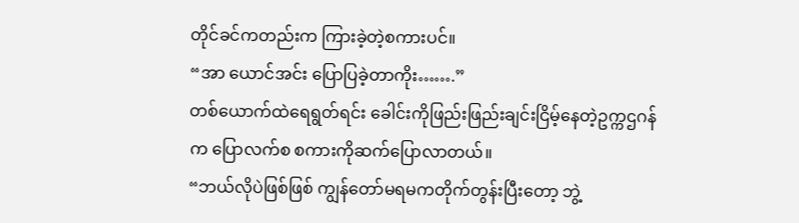တိုင်ခင်ကတည်းက ကြားခဲ့တဲ့စကားပင်။
“အာ ယောင်အင်း ပြောပြခဲ့တာကိုး…….”
တစ်ယောက်ထဲရေရွတ်ရင်း ခေါင်းကိုဖြည်းဖြည်းချင်းငြိမ့်နေတဲ့ဥက္ကဌဂန်က ပြောလက်စ စကားကိုဆက်ပြောလာတယ်။
“ဘယ်လိုပဲဖြစ်ဖြစ် ကျွန်တော်မရမကတိုက်တွန်းပြီးတော့ ဘွဲ့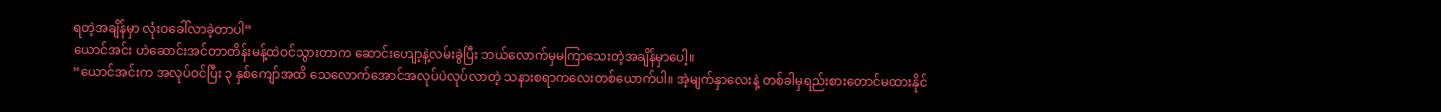ရတဲ့အချိန်မှာ လုံးဝခေါ်လာခဲ့တာပါ”
ယောင်အင်း ဟဲဆောင်းအင်တာတိန်းမန့်ထဲဝင်သွားတာက ဆောင်းဟျော့နဲ့လမ်းခွဲပြီး ဘယ်လောက်မှမကြာသေးတဲ့အချိန်မှာပေါ့။
“ယောင်အင်းက အလုပ်ဝင်ပြီး ၃ နှစ်ကျော်အထိ သေလောက်အောင်အလုပ်ပဲလုပ်လာတဲ့ သနားစရာကလေးတစ်ယောက်ပါ။ အဲ့မျက်နှာလေးနဲ့ တစ်ခါမှရည်းစားတောင်မထားနိုင်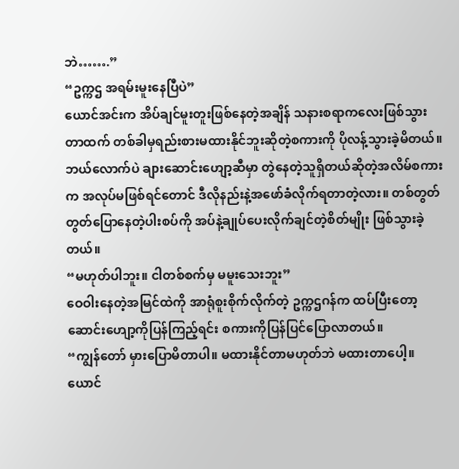ဘဲ…….”
“ဥက္ကဌ အရမ်းမူးနေပြီပဲ”
ယောင်အင်းက အိပ်ချင်မူးတူးဖြစ်နေတဲ့အချိန် သနားစရာကလေးဖြစ်သွားတာထက် တစ်ခါမှရည်းစားမထားနိုင်ဘူးဆိုတဲ့စကားကို ပိုလန့်သွားခဲ့မိတယ်။
ဘယ်လောက်ပဲ ချားဆောင်းဟျော့ဆီမှာ တွဲနေတဲ့သူရှိတယ်ဆိုတဲ့အလိမ်စကားက အလုပ်မဖြစ်ရင်တောင် ဒီလိုနည်းနဲ့အဖော်ခံလိုက်ရတာတဲ့လား။ တစ်တွတ်တွတ်ပြောနေတဲ့ပါးစပ်ကို အပ်နဲ့ချုပ်ပေးလိုက်ချင်တဲ့စိတ်မျိုး ဖြစ်သွားခဲ့တယ်။
“မဟုတ်ပါဘူး။ ငါတစ်စက်မှ မမူးသေးဘူး”
ဝေဝါးနေတဲ့အမြင်ထဲကို အာရုံစူးစိုက်လိုက်တဲ့ ဥက္ကဌဂန်က ထပ်ပြီးတော့ ဆောင်းဟျော့ကိုပြန်ကြည့်ရင်း စကားကိုပြန်ပြင်ပြောလာတယ်။
“ကျွန်တော် မှားပြောမိတာပါ။ မထားနိုင်တာမဟုတ်ဘဲ မထားတာပေါ့။ ယောင်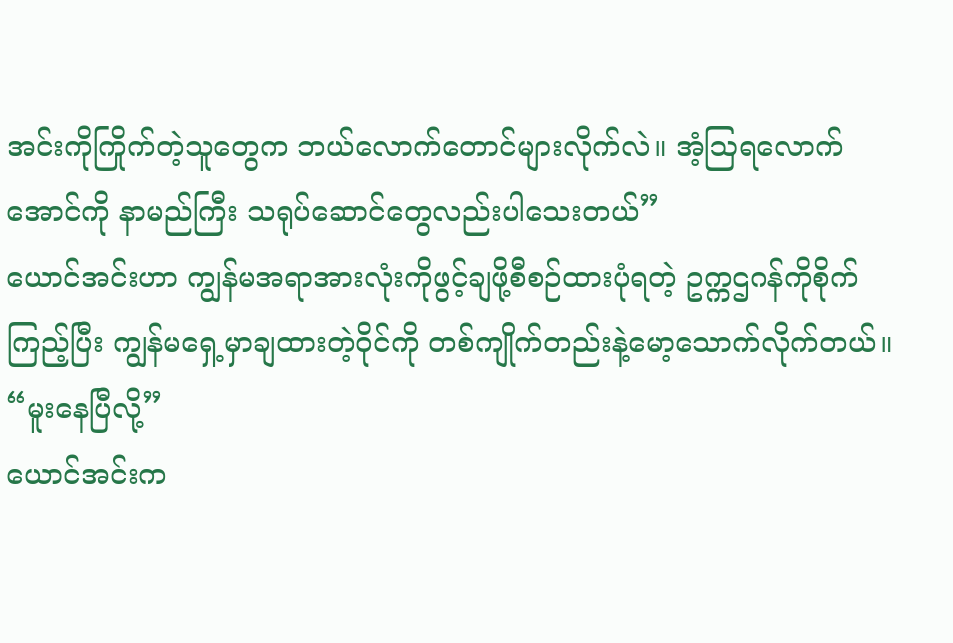အင်းကိုကြိုက်တဲ့သူတွေက ဘယ်လောက်တောင်များလိုက်လဲ။ အံ့ဩရလောက်အောင်ကို နာမည်ကြီး သရုပ်ဆောင်တွေလည်းပါသေးတယ်”
ယောင်အင်းဟာ ကျွန်မအရာအားလုံးကိုဖွင့်ချဖို့စီစဉ်ထားပုံရတဲ့ ဥက္ကဌဂန်ကိုစိုက်ကြည့်ပြီး ကျွန်မရှေ့မှာချထားတဲ့ဝိုင်ကို တစ်ကျိုက်တည်းနဲ့မော့သောက်လိုက်တယ်။
“မူးနေပြီလို့”
ယောင်အင်းက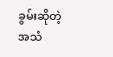ခွမ်းဆိုတဲ့အသံ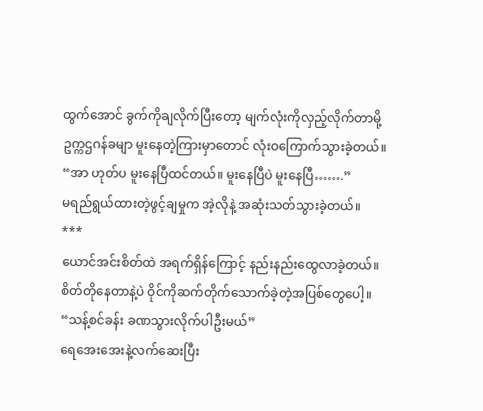ထွက်အောင် ခွက်ကိုချလိုက်ပြီးတော့ မျက်လုံးကိုလှည့်လိုက်တာမို့ ဥက္ကဌဂန်ခမျာ မူးနေတဲ့ကြားမှာတောင် လုံးဝကြောက်သွားခဲ့တယ်။
“အာ ဟုတ်ပ မူးနေပြီထင်တယ်။ မူးနေပြီပဲ မူးနေပြီ…….”
မရည်ရွယ်ထားတဲ့ဖွင့်ချမှုက အဲ့လိုနဲ့ အဆုံးသတ်သွားခဲ့တယ်။
***
ယောင်အင်းစိတ်ထဲ အရက်ရှိန်ကြောင့် နည်းနည်းထွေလာခဲ့တယ်။ စိတ်တိုနေတာနဲ့ပဲ ဝိုင်ကိုဆက်တိုက်သောက်ခဲ့တဲ့အပြစ်တွေပေါ့။
“သန့်စင်ခန်း ခဏသွားလိုက်ပါဦးမယ်”
ရေအေးအေးနဲ့လက်ဆေးပြီး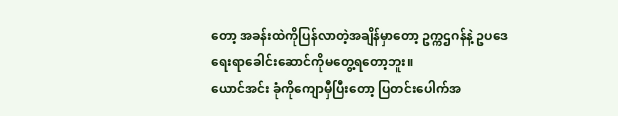တော့ အခန်းထဲကိုပြန်လာတဲ့အချိန်မှာတော့ ဥက္ကဌဂန်နဲ့ ဥပဒေရေးရာခေါင်းဆောင်ကိုမတွေ့ရတော့ဘူး။
ယောင်အင်း ခုံကိုကျောမှီပြီးတော့ ပြတင်းပေါက်အ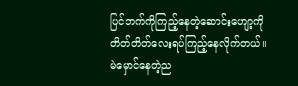ပြင်ဘက်ကိုကြည့်နေတဲ့ဆောင်းဟျော့ကို တိတ်တိတ်လေးရပ်ကြည့်နေလိုက်တယ်။
မဲမှောင်နေတဲ့ည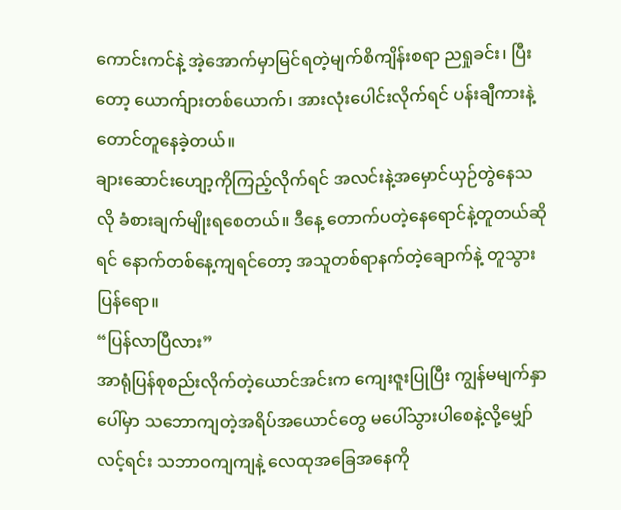ကောင်းကင်နဲ့ အဲ့အောက်မှာမြင်ရတဲ့မျက်စိကျိန်းစရာ ညရှုခင်း၊ ပြီးတော့ ယောက်ျားတစ်ယောက်၊ အားလုံးပေါင်းလိုက်ရင် ပန်းချီကားနဲ့တောင်တူနေခဲ့တယ်။
ချားဆောင်းဟျော့ကိုကြည့်လိုက်ရင် အလင်းနဲ့အမှောင်ယှဉ်တွဲနေသလို ခံစားချက်မျိုးရစေတယ်။ ဒီနေ့ တောက်ပတဲ့နေရောင်နဲ့တူတယ်ဆိုရင် နောက်တစ်နေ့ကျရင်တော့ အသူတစ်ရာနက်တဲ့ချောက်နဲ့ တူသွားပြန်ရော။
“ပြန်လာပြီလား”
အာရုံပြန်စုစည်းလိုက်တဲ့ယောင်အင်းက ကျေးဇူးပြုပြီး ကျွန်မမျက်နှာပေါ်မှာ သဘောကျတဲ့အရိပ်အယောင်တွေ မပေါ်သွားပါစေနဲ့လို့မျှော်လင့်ရင်း သဘာဝကျကျနဲ့ လေထုအခြေအနေကို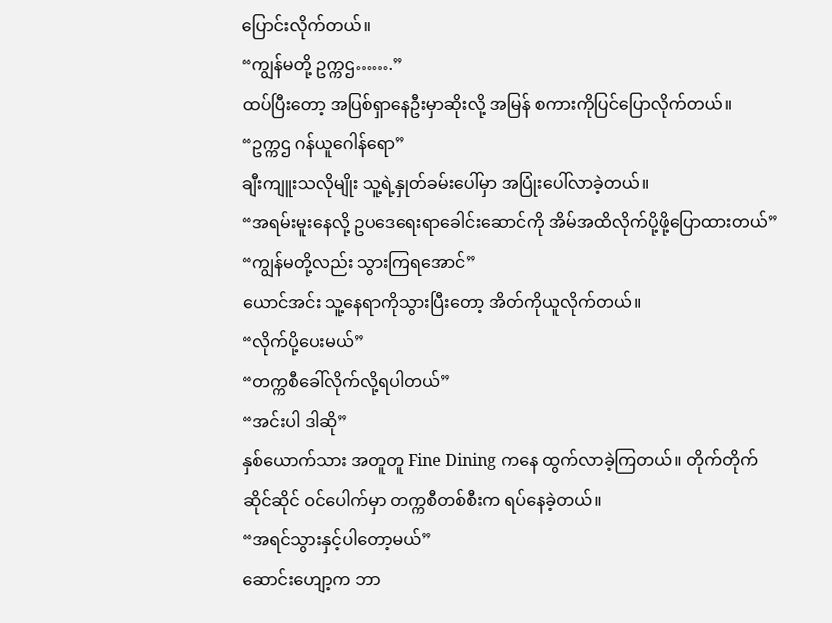ပြောင်းလိုက်တယ်။
“ကျွန်မတို့ ဥက္ကဌ…….”
ထပ်ပြီးတော့ အပြစ်ရှာနေဦးမှာဆိုးလို့ အမြန် စကားကိုပြင်ပြောလိုက်တယ်။
“ဥက္ကဌ ဂန်ယူဂေါန်ရော”
ချီးကျူးသလိုမျိုး သူ့ရဲ့နှုတ်ခမ်းပေါ်မှာ အပြုံးပေါ်လာခဲ့တယ်။
“အရမ်းမူးနေလို့ ဥပဒေရေးရာခေါင်းဆောင်ကို အိမ်အထိလိုက်ပို့ဖို့ပြောထားတယ်”
“ကျွန်မတို့လည်း သွားကြရအောင်”
ယောင်အင်း သူ့နေရာကိုသွားပြီးတော့ အိတ်ကိုယူလိုက်တယ်။
“လိုက်ပို့ပေးမယ်”
“တက္ကစီခေါ်လိုက်လို့ရပါတယ်”
“အင်းပါ ဒါဆို”
နှစ်ယောက်သား အတူတူ Fine Dining ကနေ ထွက်လာခဲ့ကြတယ်။ တိုက်တိုက်ဆိုင်ဆိုင် ဝင်ပေါက်မှာ တက္ကစီတစ်စီးက ရပ်နေခဲ့တယ်။
“အရင်သွားနှင့်ပါတော့မယ်”
ဆောင်းဟျော့က ဘာ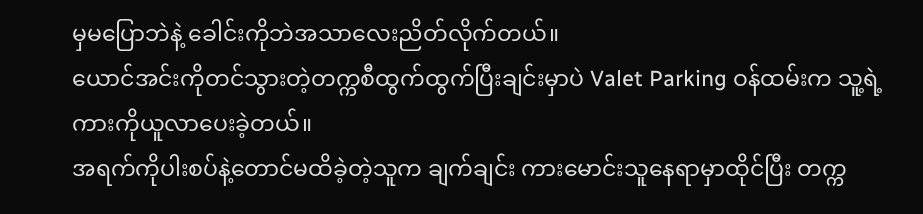မှမပြောဘဲနဲ့ ခေါင်းကိုဘဲအသာလေးညိတ်လိုက်တယ်။
ယောင်အင်းကိုတင်သွားတဲ့တက္ကစီထွက်ထွက်ပြီးချင်းမှာပဲ Valet Parking ဝန်ထမ်းက သူ့ရဲ့ကားကိုယူလာပေးခဲ့တယ်။
အရက်ကိုပါးစပ်နဲ့တောင်မထိခဲ့တဲ့သူက ချက်ချင်း ကားမောင်းသူနေရာမှာထိုင်ပြီး တက္က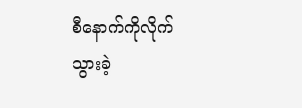စီနောက်ကိုလိုက်သွားခဲ့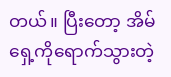တယ်။ ပြီးတော့ အိမ်ရှေ့ကိုရောက်သွားတဲ့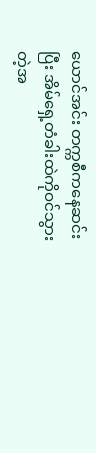ယောင်အင်း တက္ကစီကနေဆင်းပြီး အိမ်ရှေ့တံခါးထဲကိုဝင်သွားတဲ့အ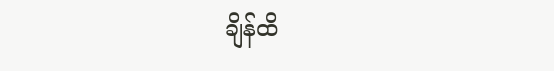ချိန်ထိ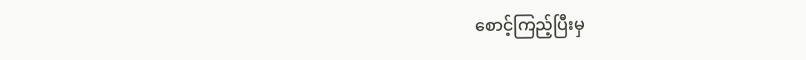စောင့်ကြည့်ပြီးမှ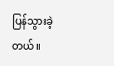ပြန်သွားခဲ့တယ်။